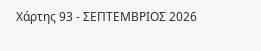Χάρτης 93 - ΣΕΠΤΕΜΒΡΙΟΣ 2026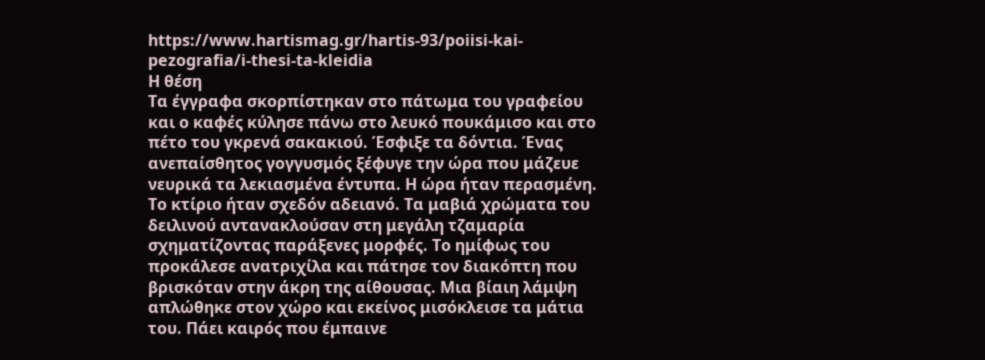https://www.hartismag.gr/hartis-93/poiisi-kai-pezografia/i-thesi-ta-kleidia
Η θέση
Τα έγγραφα σκορπίστηκαν στο πάτωμα του γραφείου και ο καφές κύλησε πάνω στο λευκό πουκάμισο και στο πέτο του γκρενά σακακιού. Έσφιξε τα δόντια. Ένας ανεπαίσθητος γογγυσμός ξέφυγε την ώρα που μάζευε νευρικά τα λεκιασμένα έντυπα. Η ώρα ήταν περασμένη. Το κτίριο ήταν σχεδόν αδειανό. Τα μαβιά χρώματα του δειλινού αντανακλούσαν στη μεγάλη τζαμαρία σχηματίζοντας παράξενες μορφές. Το ημίφως του προκάλεσε ανατριχίλα και πάτησε τον διακόπτη που βρισκόταν στην άκρη της αίθουσας. Μια βίαιη λάμψη απλώθηκε στον χώρο και εκείνος μισόκλεισε τα μάτια του. Πάει καιρός που έμπαινε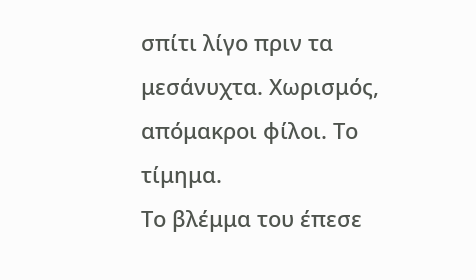σπίτι λίγο πριν τα μεσάνυχτα. Χωρισμός, απόμακροι φίλοι. Το τίμημα.
Το βλέμμα του έπεσε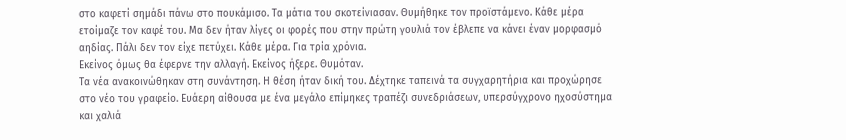στο καφετί σημάδι πάνω στο πουκάμισο. Τα μάτια του σκοτείνιασαν. Θυμήθηκε τον προϊστάμενο. Κάθε μέρα ετοίμαζε τον καφέ του. Μα δεν ήταν λίγες οι φορές που στην πρώτη γουλιά τον έβλεπε να κάνει έναν μορφασμό αηδίας. Πάλι δεν τον είχε πετύχει. Κάθε μέρα. Για τρία χρόνια.
Εκείνος όμως θα έφερνε την αλλαγή. Εκείνος ήξερε. Θυμόταν.
Τα νέα ανακοινώθηκαν στη συνάντηση. Η θέση ήταν δική του. Δέχτηκε ταπεινά τα συγχαρητήρια και προχώρησε στο νέο του γραφείο. Ευάερη αίθουσα με ένα μεγάλο επίμηκες τραπέζι συνεδριάσεων, υπερσύγχρονο ηχοσύστημα και χαλιά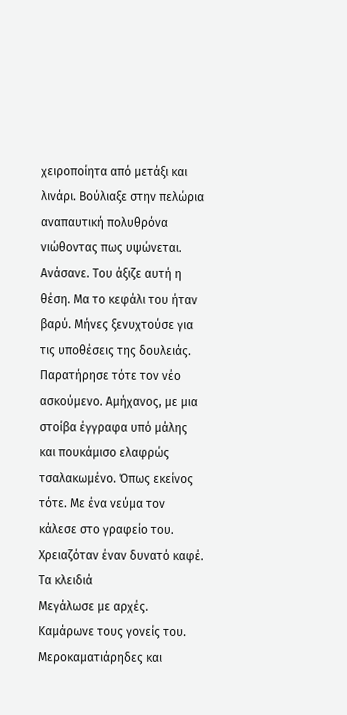χειροποίητα από μετάξι και λινάρι. Βούλιαξε στην πελώρια αναπαυτική πολυθρόνα νιώθοντας πως υψώνεται. Ανάσανε. Του άξιζε αυτή η θέση. Μα το κεφάλι του ήταν βαρύ. Μήνες ξενυχτούσε για τις υποθέσεις της δουλειάς. Παρατήρησε τότε τον νέο ασκούμενο. Αμήχανος, με μια στοίβα έγγραφα υπό μάλης και πουκάμισο ελαφρώς τσαλακωμένο. Όπως εκείνος τότε. Με ένα νεύμα τον κάλεσε στο γραφείο του. Χρειαζόταν έναν δυνατό καφέ.
Τα κλειδιά
Μεγάλωσε με αρχές. Καμάρωνε τους γονείς του. Μεροκαματιάρηδες και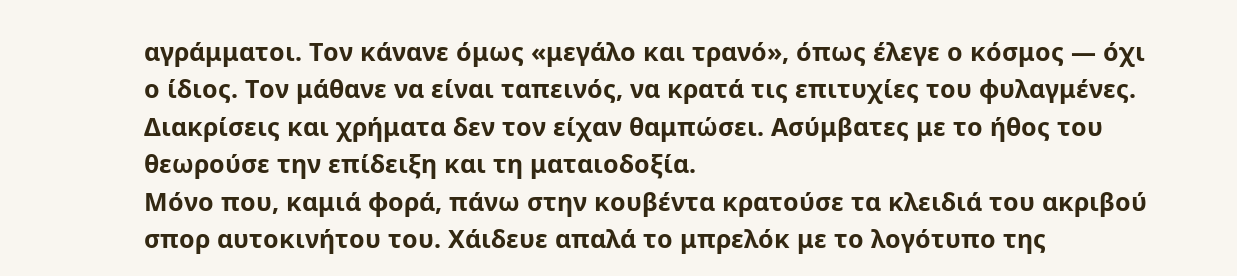αγράμματοι. Τον κάνανε όμως «μεγάλο και τρανό», όπως έλεγε ο κόσμος ― όχι ο ίδιος. Τον μάθανε να είναι ταπεινός, να κρατά τις επιτυχίες του φυλαγμένες. Διακρίσεις και χρήματα δεν τον είχαν θαμπώσει. Ασύμβατες με το ήθος του θεωρούσε την επίδειξη και τη ματαιοδοξία.
Μόνο που, καμιά φορά, πάνω στην κουβέντα κρατούσε τα κλειδιά του ακριβού σπορ αυτοκινήτου του. Χάιδευε απαλά το μπρελόκ με το λογότυπο της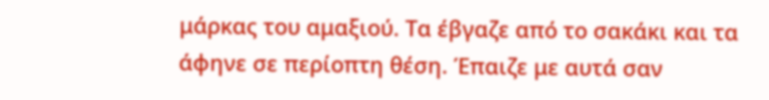μάρκας του αμαξιού. Τα έβγαζε από το σακάκι και τα άφηνε σε περίοπτη θέση. Έπαιζε με αυτά σαν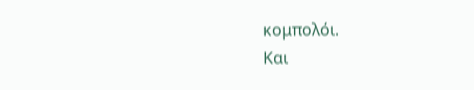κομπολόι.
Και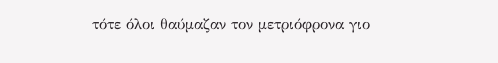τότε όλοι θαύμαζαν τον μετριόφρονα γιο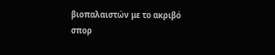βιοπαλαιστών με το ακριβό σπορ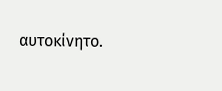αυτοκίνητο.